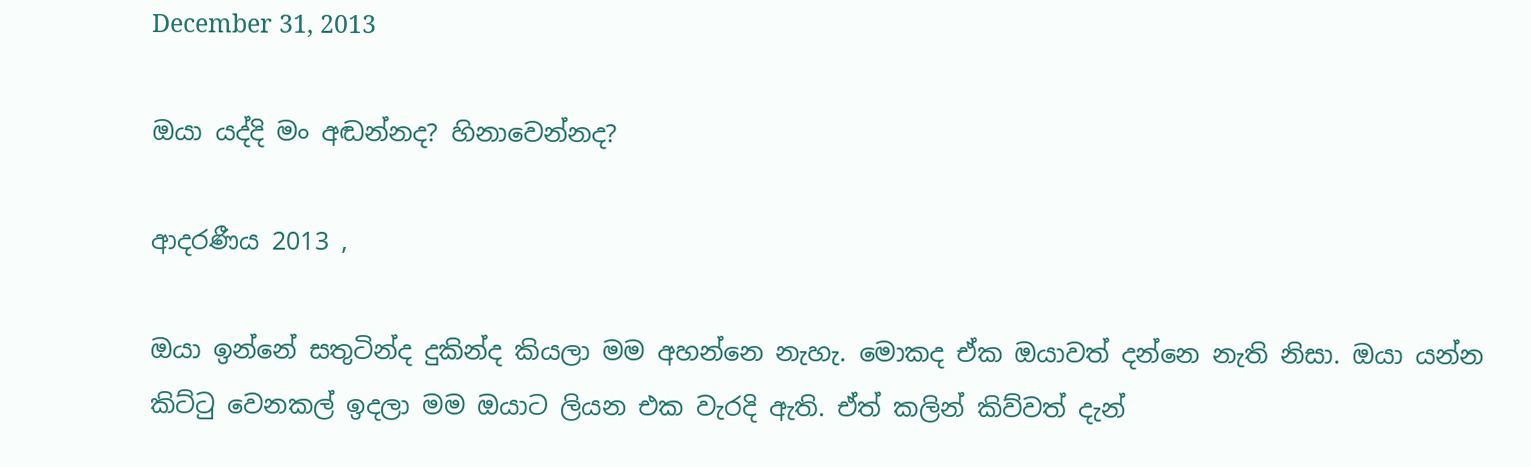December 31, 2013

ඔයා යද්දි මං අඬන්නද? හිනාවෙන්නද?

ආදරණීය 2013 ,

ඔයා ඉන්නේ සතුටින්ද දුකින්ද කියලා මම අහන්නෙ නැහැ. මොකද ඒක ඔයාවත් දන්නෙ නැති නිසා. ඔයා යන්න කිට්ටු වෙනකල් ඉදලා මම ඔයාට ලියන එක වැරදි ඇති. ඒත් කලින් කිව්වත් දැන්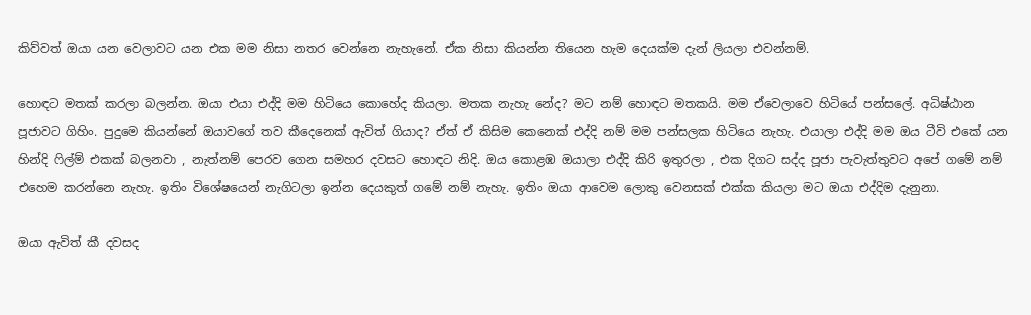කිව්වත් ඔයා යන වෙලාවට යන එක මම නිසා නතර වෙන්නෙ නැහැනේ. ඒක නිසා කියන්න තියෙන හැම දෙයක්ම දැන් ලියලා එවන්නම්.

හොඳට මතක් කරලා බලන්න. ඔයා එයා එද්දි මම හිටියෙ කොහේද කියලා. මතක නැහැ නේද? මට නම් හොඳට මතකයි. මම ඒවෙලාවෙ හිටියේ පන්සලේ. අධිෂ්ඨාන පූජාවට ගිහිං. පුදුමෙ කියන්නේ ඔයාවගේ තව කීදෙනෙක් ඇවිත් ගියාද? ඒත් ඒ කිසිම කෙනෙක් එද්දි නම් මම පන්සලක හිටියෙ නැහැ. එයාලා එද්දි මම ඔය ටීවි එකේ යන හින්දි ෆිල්ම් එකක් බලනවා , නැත්නම් පෙරව ගෙන සමහර දවසට හොඳට නිදි. ඔය කොළඹ ඔයාලා එද්දි කිරි ඉතුරලා , එක දිගට සද්ද පූජා පැවැත්තුවට අපේ ගමේ නම් එහෙම කරන්නෙ නැහැ. ඉතිං විශේෂයෙන් නැගිටලා ඉන්න දෙයකුත් ගමේ නම් නැහැ. ඉතිං ඔයා ආවෙම ලොකු වෙනසක් එක්ක කියලා මට ඔයා එද්දිම දැනුනා.

ඔයා ඇවිත් කී දවසද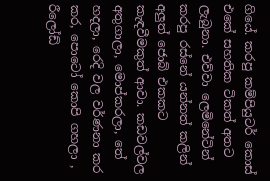ගියේ. කරපු කම්පියුටර් කොස් එකේ සහතික ටිකත් අතට ලැබුනා. එව්වා ලෙමිනේටින් කරපු රස්නේ යන්නත් කලින් අලුත් ජොබ් එකකට කැඳවීමකුත් ආවා. කඩවල්වල අතුගාලා, මොප්කරලා, තේ හදලා, රෙදි වල වර්ණනා කර කර, පොටෝ කොපි ගහලා , රීලෝඩ්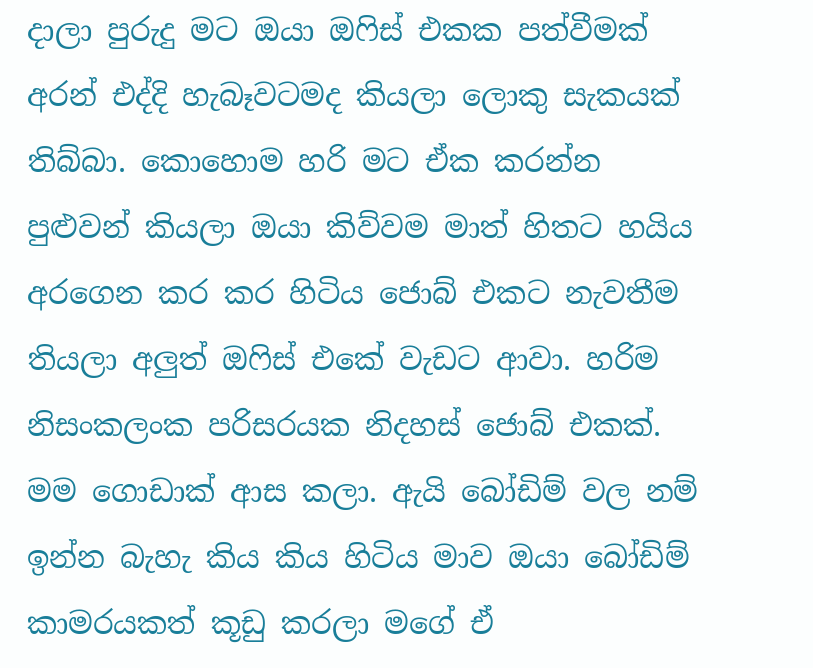දාලා පුරුදු මට ඔයා ඔෆිස් එකක පත්වීමක් අරන් එද්දි හැබෑවටමද කියලා ලොකු සැකයක් තිබ්බා. කොහොම හරි මට ඒක කරන්න පුළුවන් කියලා ඔයා කිව්වම මාත් හිතට හයිය අරගෙන කර කර හිටිය ජොබ් එකට නැවතීම තියලා අලුත් ඔෆිස් එකේ වැඩට ආවා. හරිම නිසංකලංක පරිසරයක නිදහස් ජොබ් එකක්. මම ගොඩාක් ආස කලා. ඇයි බෝඩිම් වල නම් ඉන්න බැහැ කිය කිය හිටිය ම‍ාව ඔයා බෝඩිම් කාමරයකත් කූඩු කරලා මගේ ඒ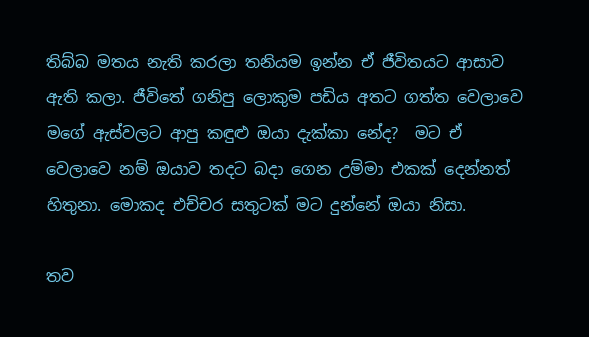තිබ්බ මතය නැති කරලා තනියම ඉන්න ඒ ජීවිතයට ආසාව ඇති කලා. ජීවිතේ ගනිපු ලොකුම පඩිය අතට ගත්ත වෙලාවෙ මගේ ඇස්වලට ආපු කඳුළු ඔයා දැක්කා නේද?  මට ඒ වෙලාවෙ නම් ඔයාව තදට බදා ගෙන උම්මා එකක් දෙන්නත් හිතුනා. මොකද එච්චර සතුටක් මට දුන්නේ ඔයා නිසා.

තව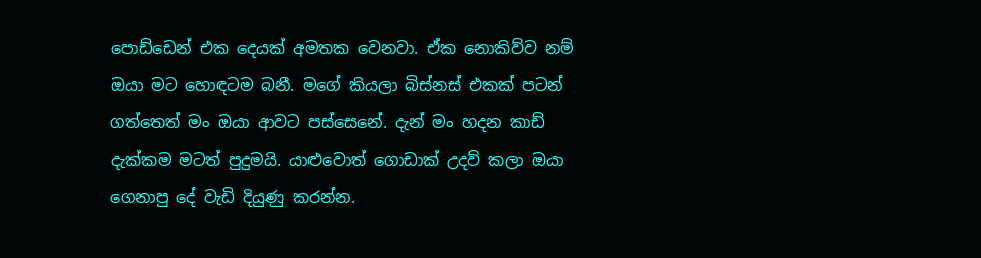පොඩ්ඩෙන් එක දෙයක් අමතක වෙනවා. ඒක නොකිව්ව නම් ඔයා මට හොඳටම බනී. මගේ කියලා බිස්නස් එකක් පටන් ගත්තෙත් මං ඔයා ආවට පස්සෙනේ. දැන් මං හදන කාඩ් දැක්කම මටත් පුදුමයි. යාළුවොත් ‍ගොඩාක් උදව් කලා ඔයා ගෙනාපු දේ වැඩි දියුණු කරන්න.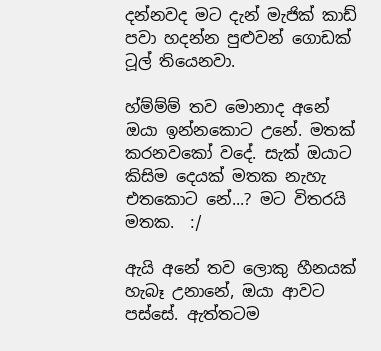දන්නවද මට දැන් මැජික් කාඩ් පවා හදන්න පුළුවන් ගොඩක් ටූල් තියෙනවා.

හ්ම්ම්ම් තව මොනාද අනේ ඔයා ඉන්නකොට උනේ. මතක් කරනවකෝ වදේ. සැක් ඔයාට කිසිම දෙයක් මතක නැහැ එතකොට නේ...? මට විතරයි මතක.  :/

ඇයි අනේ තව ලොකු හීනයක් හැබෑ උනානේ, ඔයා ආවට පස්සේ. ඇත්තටම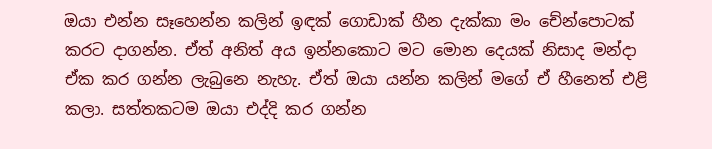ඔයා එන්න සෑහෙන්න කලින් ඉඳක් ගොඩාක් හීන දැක්කා මං චේන්පොටක් කරට දාගන්න. ඒත් අනිත් අය ඉන්නකොට මට මොන දෙයක් නිසාද මන්දා ඒක කර ගන්න ලැබුනෙ නැහැ. ඒත් ඔයා යන්න කලින් මගේ ඒ හීනෙත් එළි කලා. සත්තකටම ඔයා එද්දි කර ගන්න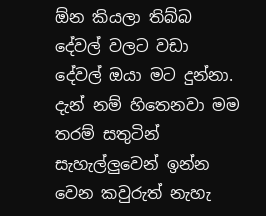ඕන කියලා තිබ්බ දේවල් වලට වඩා දේවල් ඔයා මට දුන්නා. දැන් නම් හිතෙනවා මම තරම් සතුටින් සැහැල්ලුවෙන් ඉන්න වෙන කවුරුත් නැහැ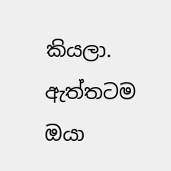කියලා. ඇත්තටම ඔයා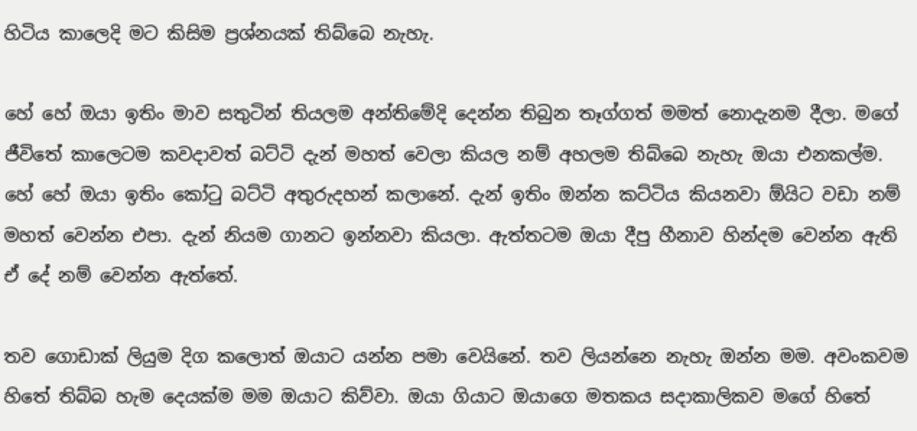හිටිය කාලෙදි මට කිසිම ප්‍රශ්නයක් තිබ්බෙ නැහැ.

හේ හේ ඔයා ඉතිං මාව සතුටින් තියලම අන්තිමේදි දෙන්න තිබුන තෑග්ගත් මමත් නොදැනම දීලා. මගේ ජීවිතේ කාලෙටම කවදාවත් බට්ටි දැන් මහත් වෙලා කියල නම් අහලම තිබ්බෙ නැහැ ඔයා එනකල්ම. හේ හේ ඔයා ඉතිං කෝටු බට්ටි අතුරුදහන් කලානේ. දැන් ඉතිං ඔන්න කට්ටිය කියනවා ඕයිට වඩා නම් මහත් වෙන්න එපා. දැන් නියම ගානට ඉන්නවා කියලා. ඇත්තටම ඔයා දීපු හීනාව හින්දම වෙන්න ඇති ඒ දේ නම් වෙන්න ඇත්තේ.

තව ගොඩාක් ලියුම දිග කලොත් ඔයා‍ට යන්න පමා වෙයිනේ. තව ලියන්නෙ නැහැ ඔන්න මම. අවංකවම හිතේ තිබ්බ හැම දෙයක්ම මම ඔයාට කිව්වා. ඔයා ගියාට ඔයාගෙ මතකය සදාකාලිකව මගේ හිතේ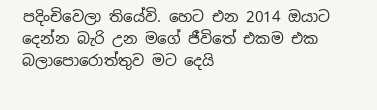පදිංචිවෙලා තියේවි. හෙට එන 2014 ඔයාට දෙන්න බැරි උන මගේ ජීවිතේ එකම එක බලාපොරොත්තුව මට දෙයි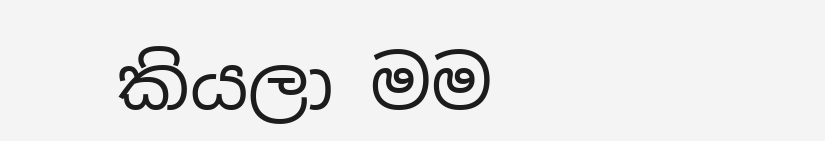කියලා මම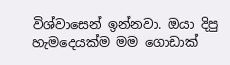විශ්වාසෙන් ඉන්නවා. ඔයා දිපු හැමදෙයක්ම මම ගොඩාක්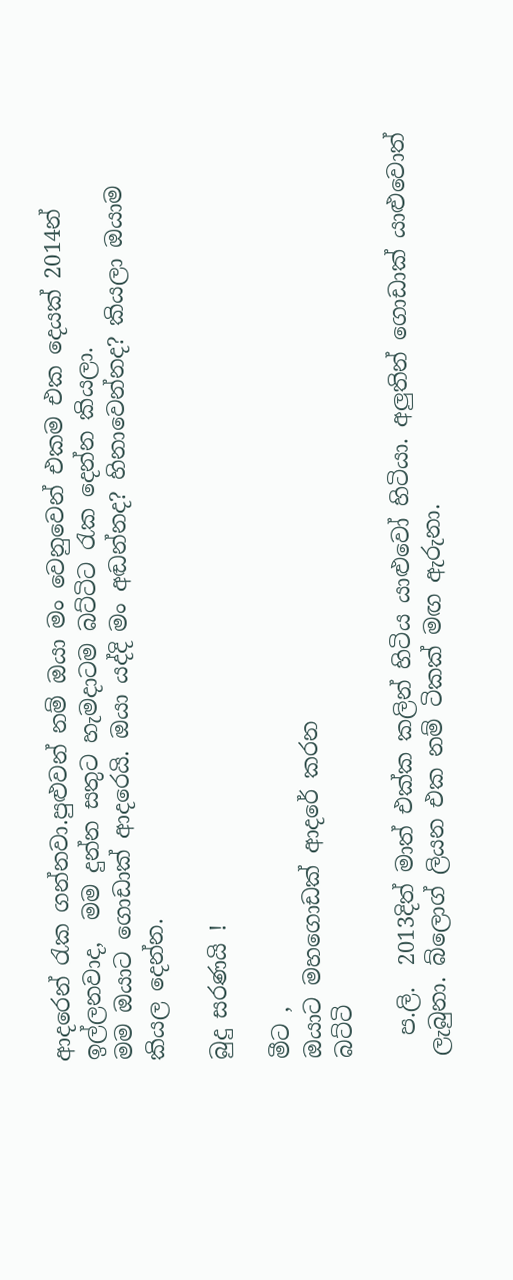ආදරෙන් රැක ගන්නවා.පුළුවන් නම් ඔයා මං වෙනුවෙන් එකම එක දෙයක් 2014න් ඉල්ලනවාද,  මම දුන්න සතුට හැමදාටම බට්ටිට රැක‍ දෙන්න කියලා.
මම ඔයාට ගොඩාක් ආදරෙයි. ඔයා යද්දි මං අඬන්නද? හිනාවෙන්නද? කියලා ඔයාම කියල දෙන්න.

බුදු සරණයි !

මීට ,
ඔයාට ‍මහගොඩක් ආදරේ කරන
බට්ටි

  ප.ලි.  2013දිත් මාත් එක්ක කලින් හිටිය යාළුවෝ හිටියා. අලුතින් ගොඩාක් යාළුවොත් ලැබුනා. බ්ලොග් ලියන එක නම් ටිකක් මඟ ඇරුනා.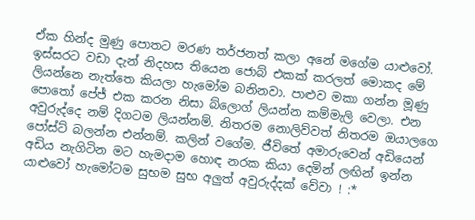ඒක හින්ද මුණු පොතට මරණ තර්ජනත් කලා අනේ මගේම යාළුවෝ. ඉස්සරට වඩා දැන් නිදහස තියෙන ජොබ් එකක් කරලත් මොකද මේ ලියන්නෙ නැත්තෙ කියලා හැමෝම බනිනවා. පාළුව මකා ගන්න මූණු පොතෝ පේජ් එක කරන නිසා බ්ලොග් ලියන්න කම්මැලි වෙලා. එන අවුරුද්දෙ නම් දිගටම ලියන්නම්. නිතරම නොලිව්වත් නිතරම ඔයාලගෙ පෝස්ට් බලන්න එන්නම්. කලින් වගේම. ජීවිතේ අමාරුවෙන් අඩියෙන් අඩිය නැගිටින මට හැමදාම හොඳ නරක කියා දෙමින් ලඟින් ඉන්න යාළුවෝ හැමෝටම සුභම සුභ අලුත් අවුරුද්දක් වේවා ! :*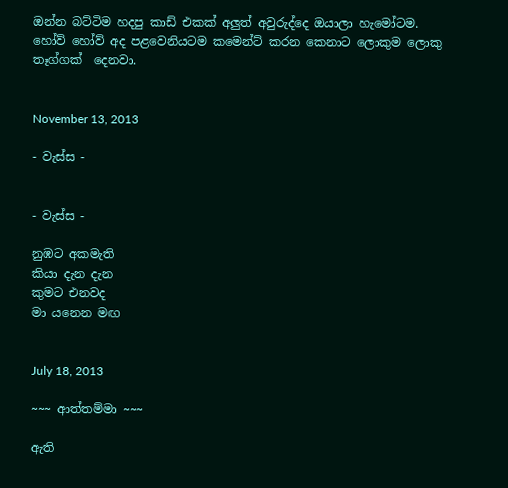ඔන්න බට්ටිම හදපු කාඩ් එකක් අලුත් අවුරුද්දෙ ඔයාලා හැමෝටම. හෝව් හෝව් අද පළවෙනියටම කමෙන්ට් කරන කෙනාට ලොකුම ලොකු තෑග්ගක්  දෙනවා.


November 13, 2013

- වැස්ස -


- වැස්ස -

නුඹට අකමැති
කියා දැන දැන
කුමට එනවද
මා යනෙන මඟ


July 18, 2013

~~~ ආත්තම්මා ~~~

ඇති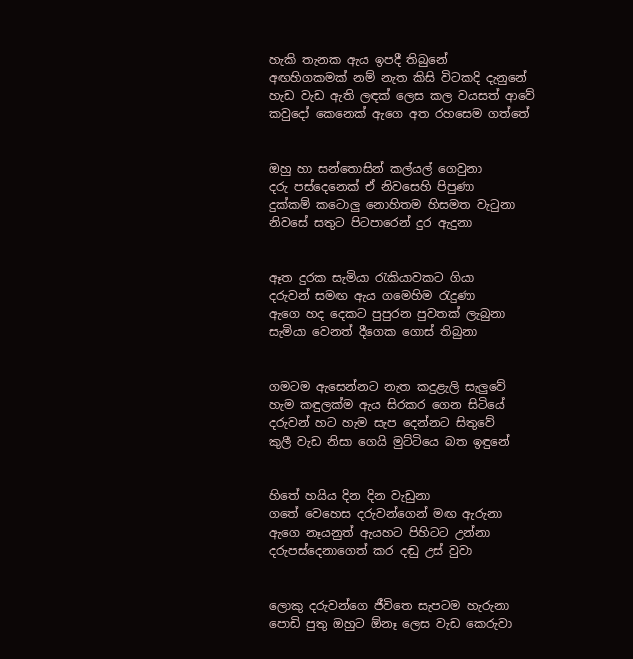හැකි තැනක ඇය ඉපදී තිබුනේ
අඟහිගකමක් නම් නැත කිසි විටකදි දැනුනේ
හැඩ වැඩ ඇති ලඳක් ලෙස කල වයසත් ආවේ
කවුදෝ කෙනෙක් ඇගෙ අත රහසෙම ගත්තේ


ඔහු හා සන්තොසින් කල්යල් ගෙවුනා
දරු පස්දෙනෙක් ඒ නිවසෙහි පිපුණා
දුක්කම් කටොලු නොහිතම හිසමත වැටුනා
නිවසේ සතුට පිටපාරෙන් දුර ඇදුනා


ඈත දුරක සැමියා රැකියාවකට ගියා
දරුවන් සමඟ ඇය ගමෙහිම රැදුණා
ඇගෙ හද දෙකට පුපුරන පුවතක් ලැබුනා
සැමියා වෙනත් දීගෙක ගොස් තිබුනා


ගමටම ඇසෙන්නට නැත කදුළැලි සැලුවේ
හැම කඳුලක්ම ඇය සිරකර ගෙන සිටියේ
දරුවන් හට හැම සැප දෙන්නට සිතුවේ
කුලී වැඩ නිසා ගෙයි මුට්ටියෙ බත ඉඳුනේ


හිතේ හයිය දින දින වැඩුනා
ගතේ වෙහෙස දරුවන්ගෙන් මඟ ඇරුනා
ඇගෙ නෑයනුත් ඇයහට පිහිටට උන්නා
දරුපස්දෙනාගෙත් කර දඬු උස් වුවා


ලොකු දරුවන්ගෙ ජීවිතෙ සැපටම හැරුනා
පොඩි පුතු ඔහුට ඕනෑ ලෙස වැඩ කෙරුවා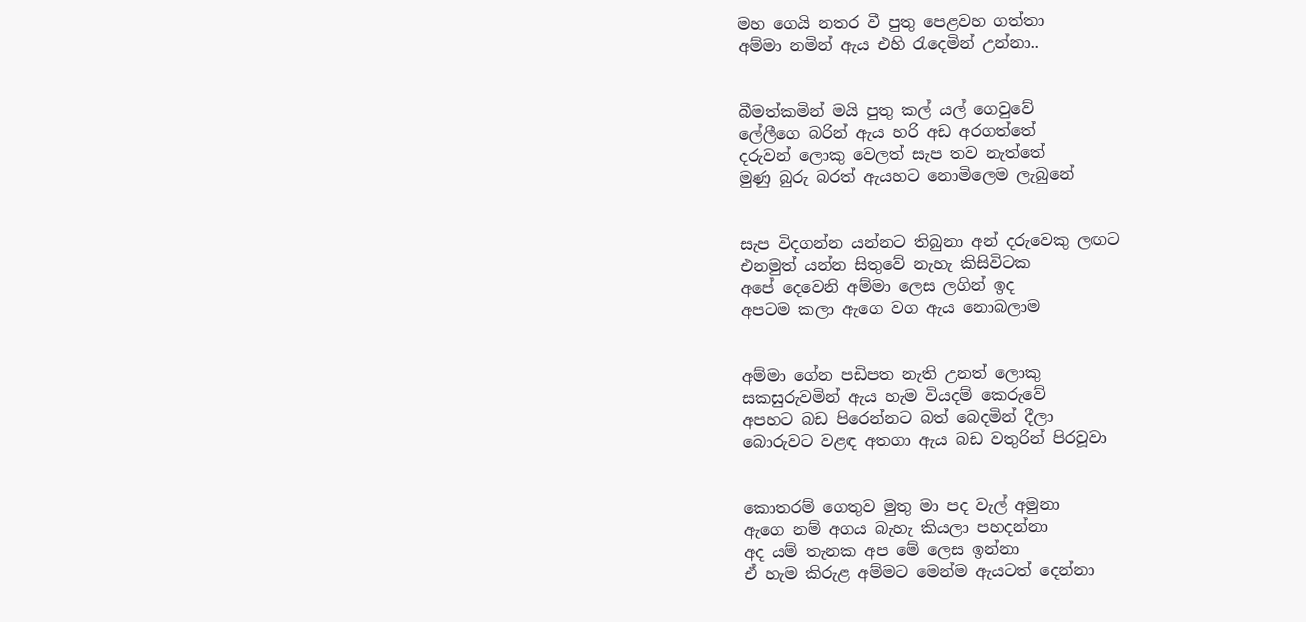මහ ගෙයි නතර වී පුතු පෙළවහ ගත්තා
අම්මා නමින් ඇය එහි රැදෙමින් උන්නා..


බීමත්කමින් මයි පුතු කල් යල් ගෙවුවේ
ලේලීගෙ බරින් ඇය හරි අඩ අරගත්තේ
දරුවන් ලොකු වෙලත් සැප තව නැත්තේ
මුණු බුරු බරත් ඇයහට නොමිලෙම ලැබුනේ


සැප විදගන්න යන්නට තිබුනා අන් දරුවෙකු ලඟට
එනමුත් යන්න සිතුවේ නැහැ කිසිවිටක
අපේ දෙවෙනි අම්මා ලෙස ලගින් ඉද
අපටම කලා ඇගෙ වග ඇය නොබලාම


අම්මා ගේන පඩිපත නැති උනත් ලොකු
සකසුරුවමින් ඇය හැම වියදම් කෙරුවේ
අපහට බඩ පිරෙන්නට බත් බෙදමින් දීලා
බොරුවට වළඳ අතගා ඇය බඩ වතුරින් පිරවූවා


කොතරම් ගෙතුව මුතු මා පද වැල් අමුනා
ඇගෙ නම් අගය බැහැ කියලා පහදන්නා
අද යම් තැනක අප මේ ලෙස ඉන්නා
ඒ හැම කිරුළ අම්මට මෙන්ම ඇයටත් දෙන්නා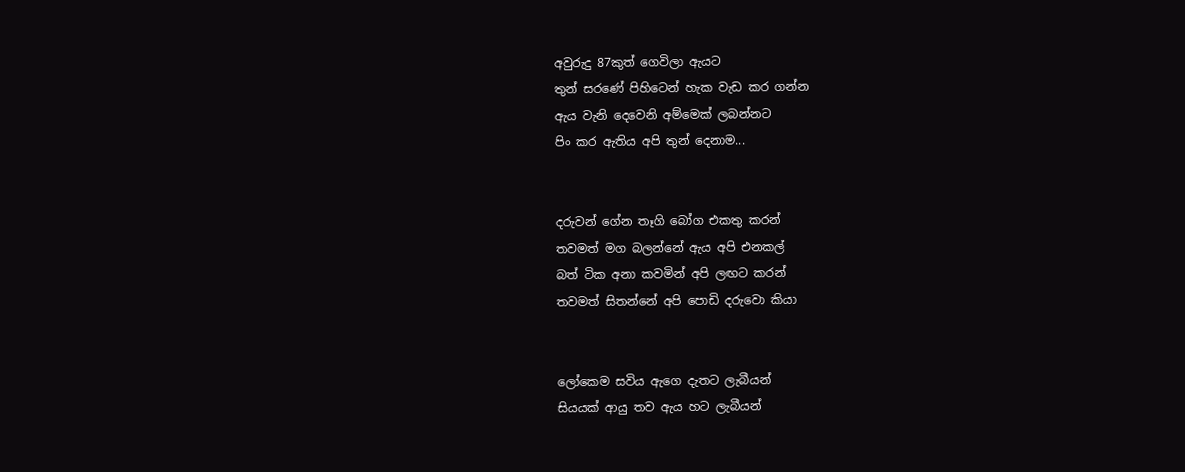අවුරුදු 87කුත් ගෙවිලා ඇයට
තුන් සරණේ පිහිටෙන් හැක වැඩ කර ගන්න
ඇය වැනි දෙවෙනි අම්මෙක් ලබන්නට
පිං කර ඇතිය අපි තුන් දෙනාම...


දරුවන් ගේන තෑගි බෝග එකතු කරන්
තවමත් මග බලන්නේ ඇය අපි එනකල්
බත් ටික අනා කවමින් අපි ලඟට කරන්
තවමත් සිතන්නේ අපි පොඩි දරුවො කියා


ලෝකෙම සවිය ඇගෙ දැතට ලැබීයන්
සියයක් ආයු තව ඇය හට ලැබීයන්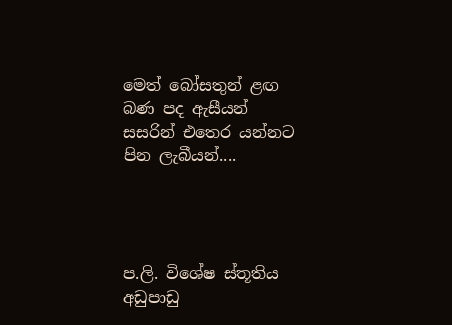මෙත් බෝසතුන් ළඟ බණ පද ඇසීයන්
සසරින් එතෙර යන්නට පින ලැබීයන්....




ප.ලි. විශේෂ ස්තූතිය අඩුපාඩු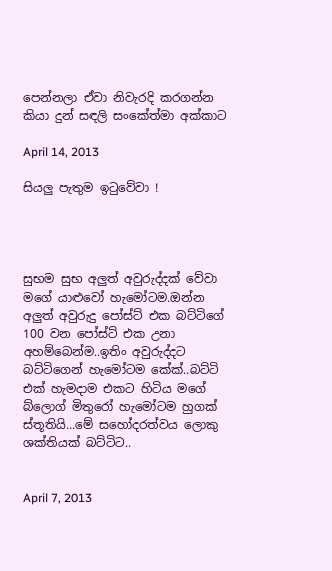පෙන්නලා ඒවා නිවැරදි කරගන්න කියා දුන් සඳලි සංකේත්මා අක්කාට

April 14, 2013

සියලු පැතුම ඉටුවේවා !




සුභම සුභ අලුත් අවුරුද්දක් වේවා මගේ යාළුවෝ හැමෝටම.ඔන්න අලුත් අවුරුදු පෝස්ට් එක බට්ටිගේ 100 වන පෝස්ට් එක උනා අහම්බෙන්ම..ඉතිං අවුරුද්දට බට්ටිගෙන් හැමෝටම කේක්..බට්ටි එක් හැමදාම එකට හිටිය මගේ බ්ලොග් මිතුරෝ හැමෝටම හුගක් ස්තූතියි...මේ සහෝදරත්වය ලොකු ශක්තියක් බට්ටිට..


April 7, 2013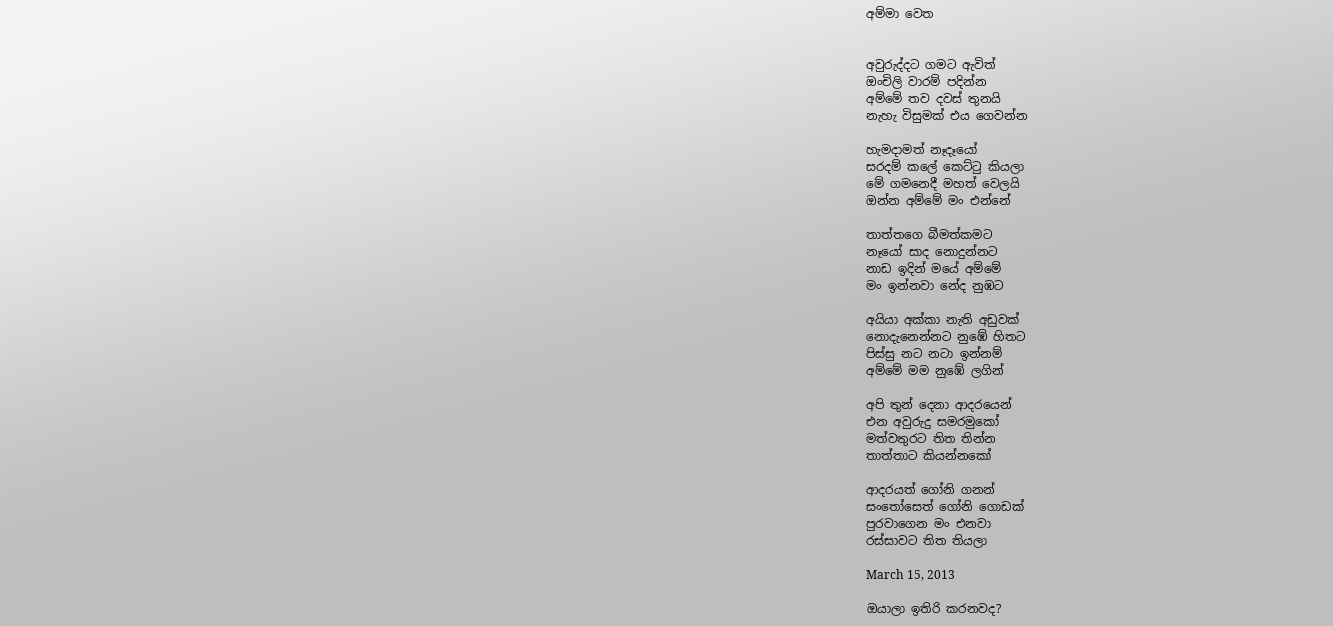අම්මා වෙත


අවුරුද්දට ගමට ඇවිත්
ඔංචිලි වාරම් පදින්න
අම්මේ තව දවස් තුනයි
නැහැ විසුමක් එය ගෙවන්න

හැමදාමත් නෑදෑයෝ
සරදම් කලේ කෙට්ටු කියලා
මේ ගමනෙදී මහත් වෙලයි
ඔන්න අම්මේ මං එන්නේ

තාත්තගෙ බීමත්කමට
නෑයෝ සාද නොදුන්නට
නාඩ ඉදින් මයේ අම්මේ
මං ඉන්නවා නේද නුඹට

අයියා අක්කා නැති අඩුවක්
නොදැනෙන්නට නුඹේ හිතට
පිස්සු නට නටා ඉන්නම්
අම්මේ මම නුඹේ ලගින්

අපි තුන් දෙනා ආදරයෙන්
එන අවුරුදු සමරමුකෝ
මත්වතුරට තිත තින්න
තාත්තාට කියන්නකෝ

ආදරයත් ගෝනි ගනන්
සංතෝසෙත් ගෝනි ගොඩක්
පුරවාගෙන මං එනවා
රස්සාවට තිත තියලා

March 15, 2013

ඔයාලා ඉතිරි කරනවද?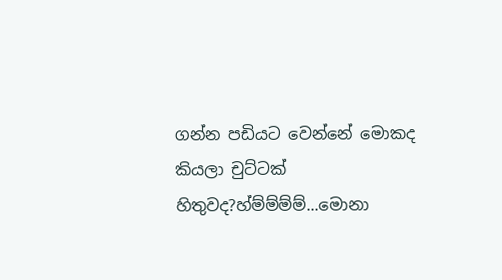ගන්න පඩියට වෙන්නේ මොකද කියලා චුට්ටක් හිතුවද?හ්ම්ම්ම්ම්...මොනා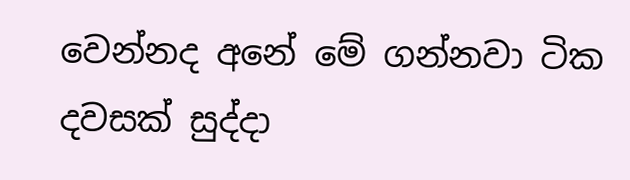වෙන්නද අනේ මේ ගන්නවා ටික දවසක් සුද්දා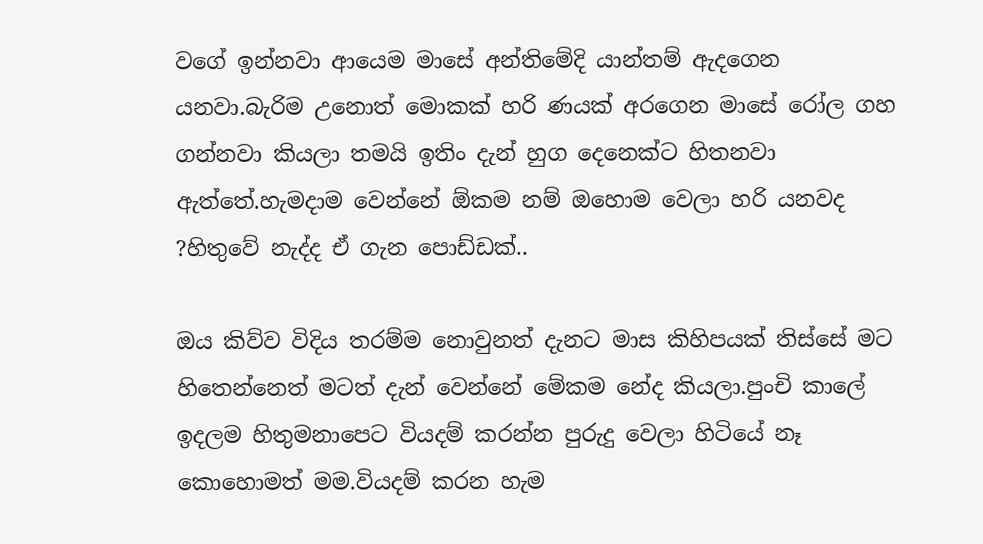වගේ ඉන්නවා ආයෙම මාසේ අන්තිමේදි යාන්තම් ඇදගෙන යනවා.බැරිම උනොත් මොකක් හරි ණයක් අරගෙන මාසේ රෝල ගහ ගන්නවා කියලා තමයි ඉතිං දැන් හුග දෙනෙක්ට හිතනවා ඇත්තේ.හැමදාම වෙන්නේ ඕකම නම් ඔහොම වෙලා හරි යනවද ?හිතුවේ නැද්ද ඒ ගැන පොඩ්ඩක්..

ඔය කිව්ව විදිය තරම්ම නොවුනත් දැනට මාස කිහිපයක් තිස්සේ මට හිතෙන්නෙත් මටත් දැන් වෙන්නේ මේකම නේද කියලා.පුංචි කාලේ ඉදලම හිතුමනාපෙට වියදම් කරන්න පුරුදු වෙලා හිටියේ නෑ කොහොමත් මම.වියදම් කරන හැම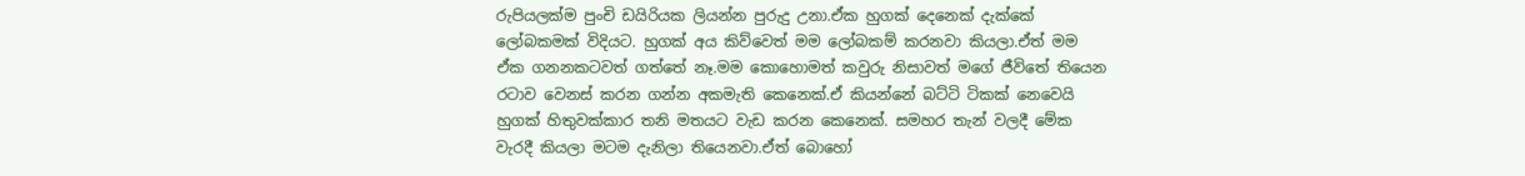රුපියලක්ම පුංචි ඩයිරියක ලියන්න පුරුදු උනා.ඒක හුගක් දෙනෙක් දැක්කේ ලෝබකමක් විදියට. හුගක් අය කිව්වෙත් මම ලෝබකම් කරනවා කියලා.ඒත් මම ඒක ගනනකටවත් ගත්තේ නෑ.මම කොහොමත් කවුරු නිසාවත් මගේ ජීවිතේ තියෙන රටාව වෙනස් කරන ගන්න අකමැති කෙනෙක්.ඒ කියන්නේ බට්ටි ටිකක් නෙවෙයි හුගක් හිතුවක්කාර තනි මතයට වැඩ කරන කෙනෙක්. සමහර තැන් වලදී මේක වැරදී කියලා මටම දැනිලා තියෙනවා.ඒත් බොහෝ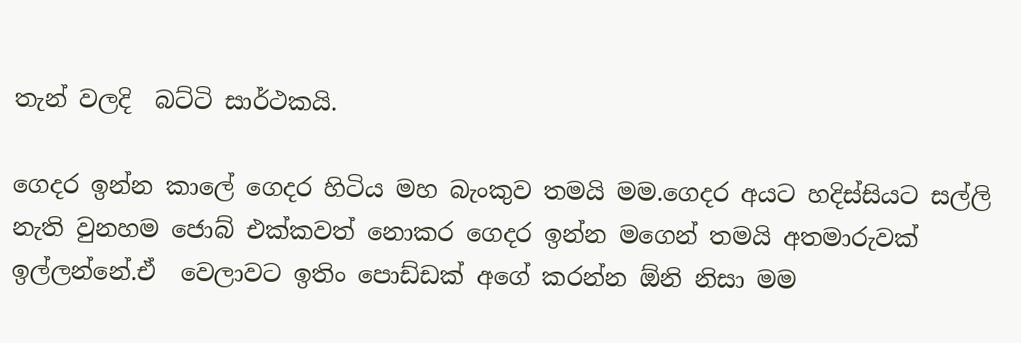තැන් වලදි  බට්ටි සාර්ථකයි.

ගෙදර ඉන්න කාලේ ගෙදර හිටිය මහ බැංකුව තමයි මම.ගෙදර අයට හදිස්සියට සල්ලි නැති වුනහම ජොබ් එක්කවත් නොකර ගෙදර ඉන්න මගෙන් තමයි අතමාරුවක් ඉල්ලන්නේ.ඒ  වෙලාවට ඉතිං පොඩ්ඩක් අගේ කරන්න ඕනි නිසා මම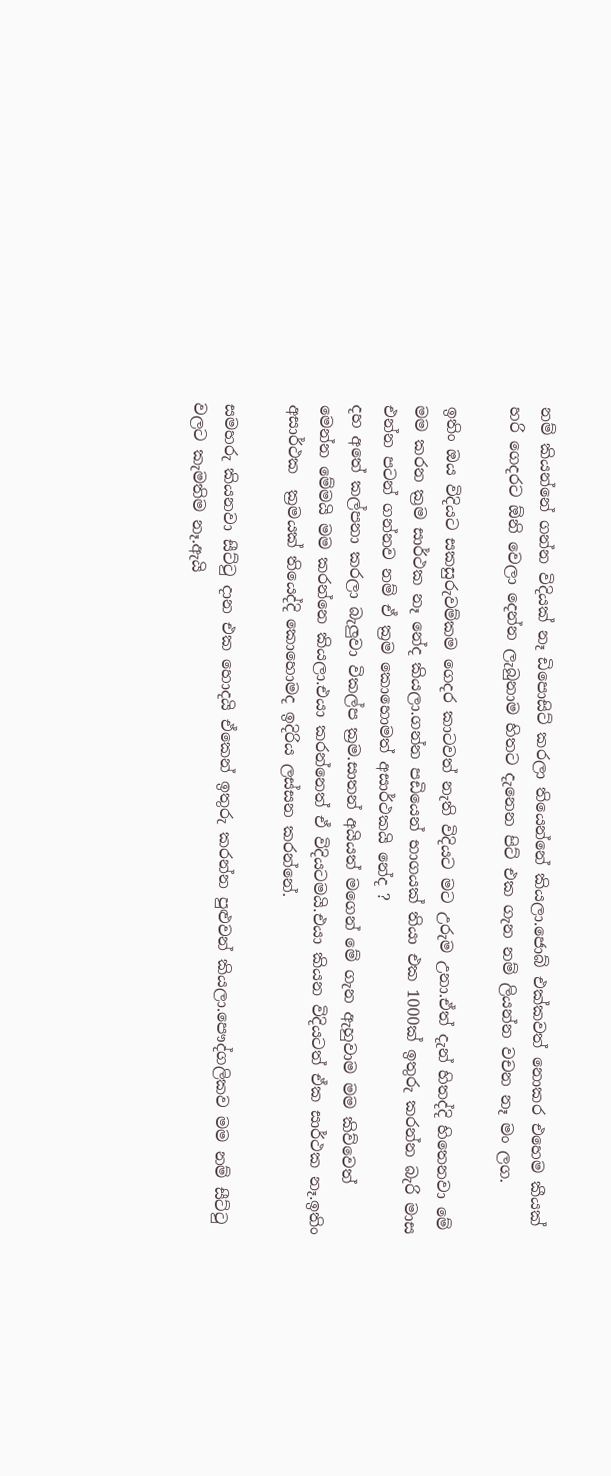නම් කියන්නේ ගන්න විදියක් නෑ ඩිපොසිට් කරලා තියෙන්නේ කියලා.ජොබ් එක්කවත් නොකර එහෙම කීයක් හරි ගෙදරට ඕනි වෙලා දෙන්න ලැබුනාම හිතට දැනෙන පිට් එක ගැන නම් ලියන්න වචන නෑ මං ලග.

ඉතිං ඔය විදියට සකසුරුවම්කම ගෙදර කාටවත් නැති විදියට මට උරුම උනා.ඒත් දැන් හිතද්දි හිතෙනවා මේ මම කරන ක්‍රම සාර්ථක නෑ නේද කියලා.ගන්න පඩියෙන් භාගයක් තියා එක 1000ක් ඉතුරු කරන්න බැරි මාස එන්න පටන් ගන්නව නම් ඒ ක්‍රම කොහොමත් අසාර්ථකයි නේද ?
දහ අතේ කල්පනා කරලා බැලුවා විකල්ප ක්‍රම.සාතන් අයියත් මගෙන් මේ ගැන ඇහුවාම මම කිව්වෙත් මෙන්න මේමයි මම කරන්නෙ කියලා.එයා කරන්නෙත් ඒ විදියටමයි.එයා කියන විදියටත් ඒක සාර්ථක නෑ.ඉතිං අසාර්ථක  ක්‍රමයක් තියෙද්දි කොහොමද ඉදිරිය ලස්සන කරන්නේ.

සමහරු කියනවා සීට්ටු දාන එක හොදයි ඒකෙන් ඉතුරු කරන්න පුළුවන් කියලා.පෞද්ගලිකව මම නම් සීට්ටු වලට කැමතිම නෑ.ඇයි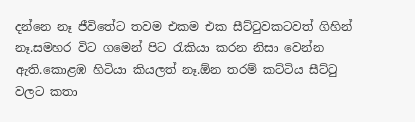දන්නෙ නෑ ජීවිතේට තවම එකම එක සීට්ටුවකටවත් ගිහින් නෑ.සමහර විට ගමෙන් පිට රැකියා කරන නිසා වෙන්න ඇති.කොළඹ හිටියා කියලත් නෑ.ඕන තරම් කට්ටිය සීට්ටු වලට කතා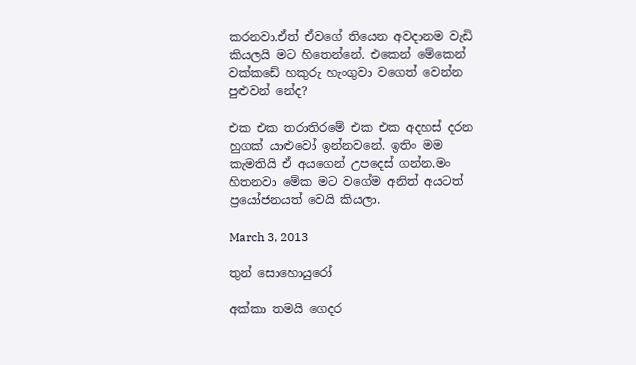කරනවා.ඒත් ඒවගේ තියෙන අවදානම වැඩි කියලයි මට හිතෙන්නේ. එකෙන් මේකෙන් වක්කඩේ හකුරු හැංගුවා වගෙත් වෙන්න පුළුවන් නේද?

එක එක තරාතිරමේ එක එක අදහස් දරන හුගක් යාළුවෝ ඉන්නවනේ. ඉතිං මම කැමතියි ඒ අයගෙන් උපදෙස් ගන්න.මං හිතනවා මේක මට වගේම අනිත් අයටත් ප්‍රයෝජනයත් වෙයි කියලා.

March 3, 2013

තුන් සොහොයුරෝ

අක්කා තමයි ගෙදර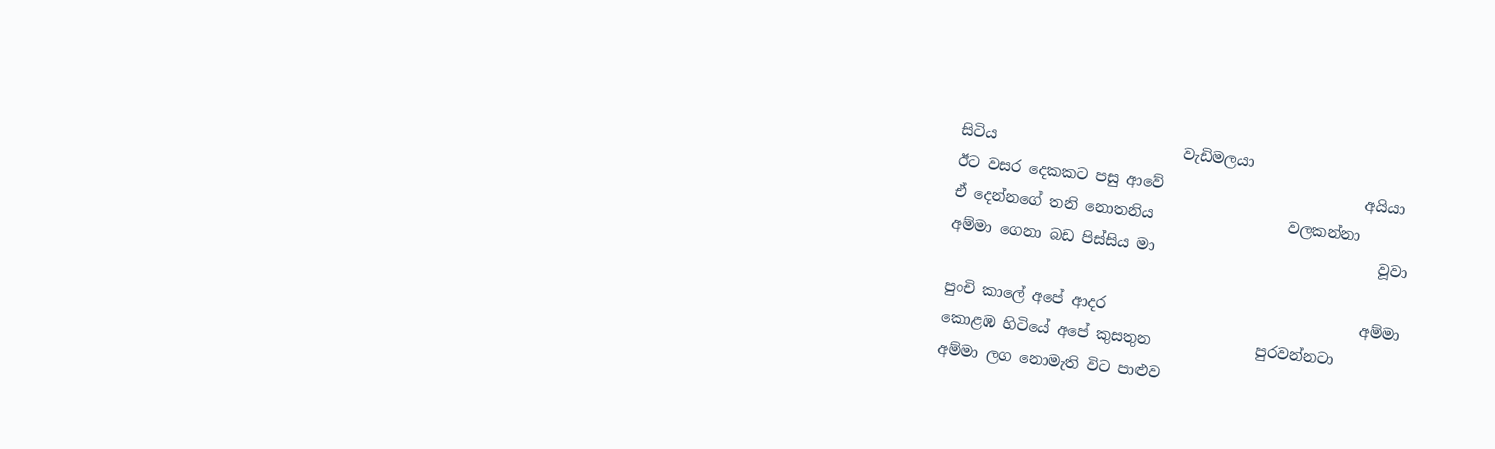සිටිය                         වැඩිමලයා
ඊට වසර දෙකකට පසු ආවේ                           අයියා
ඒ දෙන්නගේ තනි නොතනිය                  වලකන්නා
අම්මා ගෙනා බඩ පිස්සිය මා                              වූවා

පුංචි කාලේ අපේ ආදර                                  අම්මා
කොළඹ හිටියේ අපේ කුසතුන              පුරවන්නටා
අම්මා ලග නොමැති විට පාළුව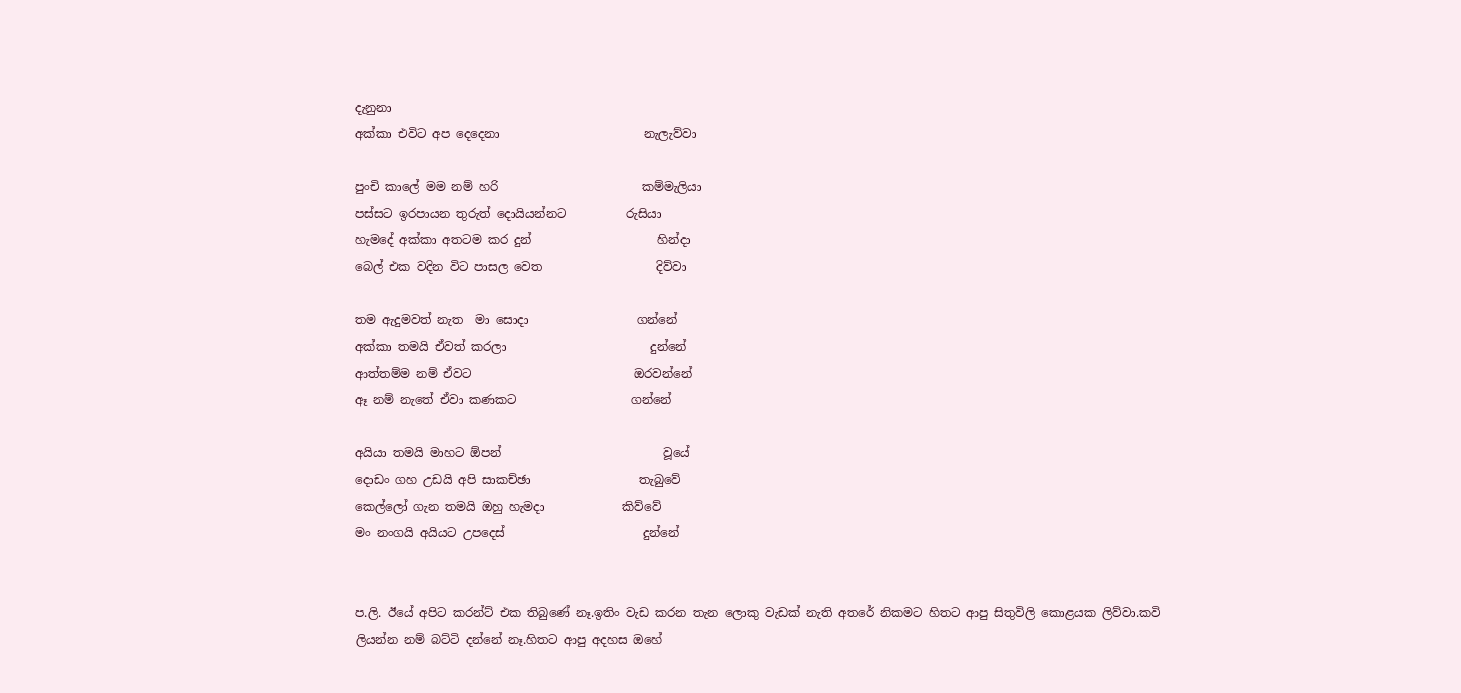දැනුනා
අක්කා එවිට අප දෙදෙනා                        නැලැව්වා

පුංචි කාලේ මම නම් හරි                        කම්මැලියා
පස්සට ඉරපායන තුරුත් දොයියන්නට          රුසියා
හැමදේ අක්කා අතටම කර දුන්                     හින්දා
බෙල් එක වදින විට පාසල වෙත                   දිව්වා

තම ඇදුමවත් නැත  මා සොදා                  ගන්නේ
අක්කා තමයි ඒවත් කරලා                        දුන්නේ
ආත්තම්ම නම් ඒවට                           ඔරවන්නේ
ඈ නම් නැතේ ඒවා කණකට                   ගන්නේ

අයියා තමයි මාහට ඕපන්                           වූයේ
දොඩං ගහ උඩයි අපි සාකච්ඡා                  තැබුවේ
කෙල්ලෝ ගැන තමයි ඔහු හැමදා             කිව්වේ
මං නංගයි අයියට උපදෙස්                       දුන්නේ


ප.ලි. ඊයේ අපිට කරන්ට් එක තිබුණේ නෑ.ඉතිං වැඩ කරන තැන ලොකු වැඩක් නැති අතරේ නිකමට හිතට ආපු සිතුවිලි කොළයක ලිව්වා.කවි ලියන්න නම් බට්ටි දන්නේ නෑ.හිතට ආපු අදහස ඔහේ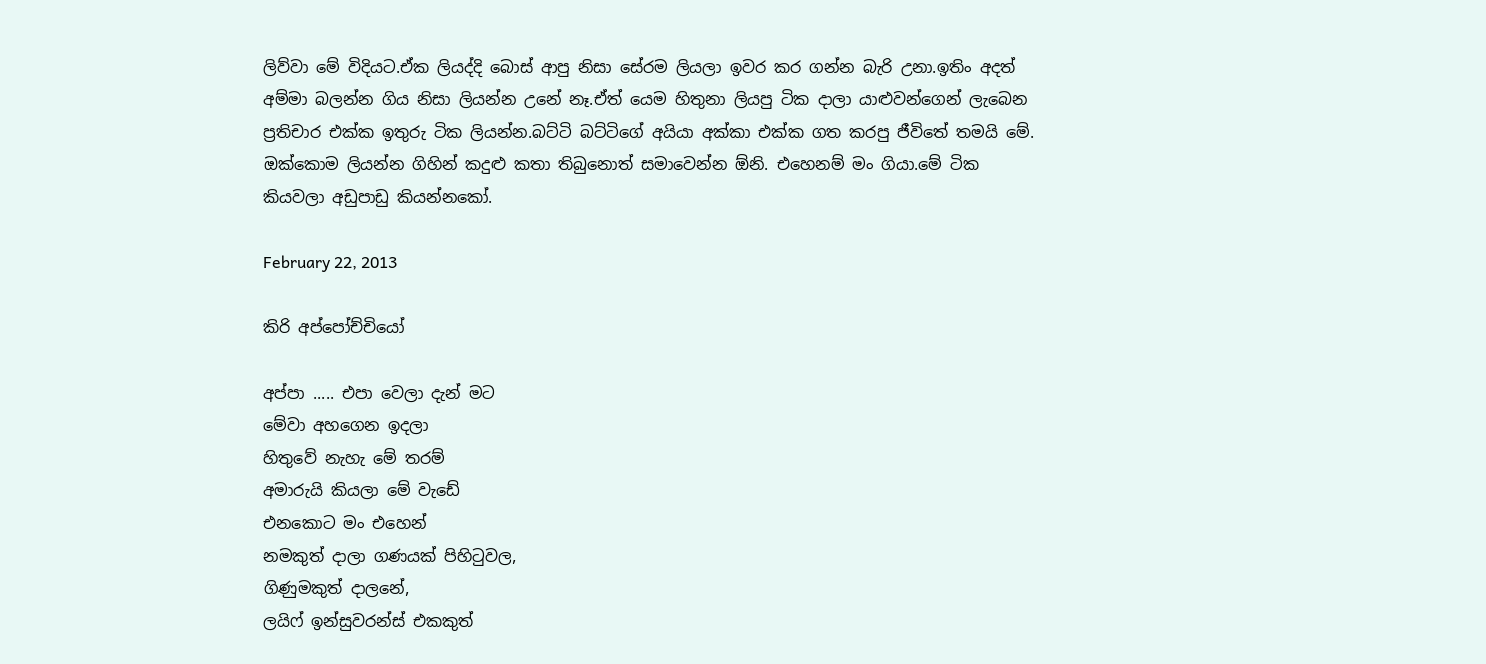ලිව්වා මේ විදියට.ඒක ලියද්දි බොස් ආපු නිසා සේරම ලියලා ඉවර කර ගන්න බැරි උනා.ඉතිං අදත් අම්මා බලන්න ගිය නිසා ලියන්න උනේ නෑ.ඒත් යෙම හිතුනා ලියපු ටික දාලා යාළුවන්ගෙන් ලැබෙන ප්‍රතිචාර එක්ක ඉතුරු ටික ලියන්න.බට්ටි බට්ටි‍ගේ අයියා අක්කා එක්ක ගත කරපු ජීවිතේ තමයි මේ. ඔක්කොම ලියන්න ගිහින් කදුළු කතා තිබුනොත් සමාවෙන්න ඕනි. එහෙනම් මං ගියා.මේ ටික කියවලා අඩුපාඩු කියන්නකෝ.

February 22, 2013

කිරි අප්පෝච්චියෝ

අප්පා ..... එපා වෙලා දැන් මට
මේවා අහගෙන ඉදලා
හිතුවේ නැහැ මේ තරම්
අමාරුයි කියලා මේ වැඩේ
එනකොට මං එහෙන්
නමකුත් දාලා ගණයක් පිහිටුවල,
ගිණුමකුත් දාලනේ,
ලයිෆ් ඉන්සුවරන්ස් එකකුත්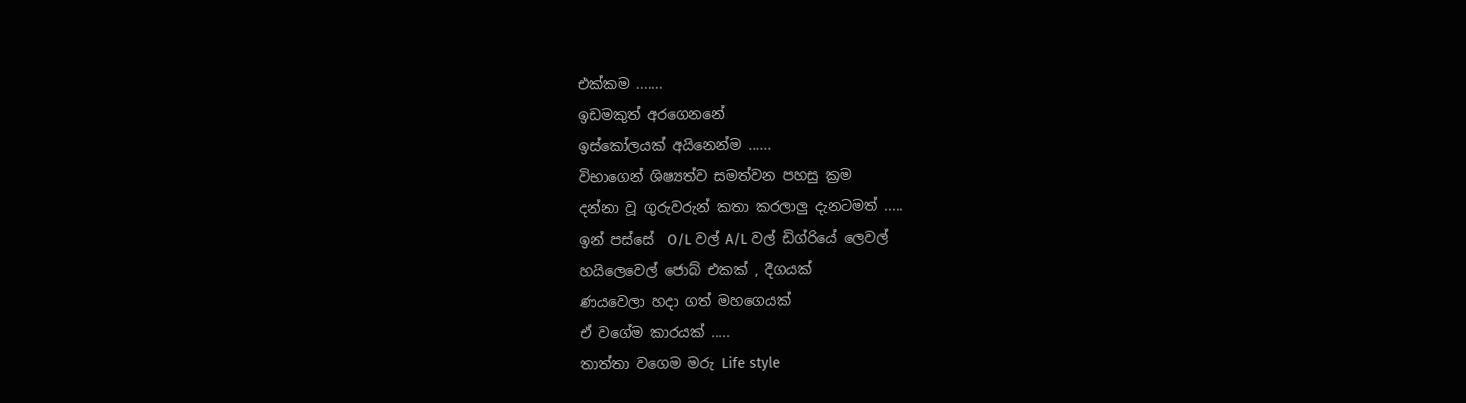එක්කම .......
ඉඩමකුත් අරගෙනනේ
ඉස්කෝලයක් අයිනෙන්ම ......
විභාගෙන් ශිෂ්‍යත්ව සමත්වන පහසු ක්‍රම
දන්නා වූ ගුරුවරුන් කතා කරලාලු දැනටමත් .....
ඉන් පස්සේ  O/L වල් A/L වල් ඩිග්රියේ ලෙවල්
හයිලෙවෙල් ජොබ් එකක් , දීගයක්
ණයවෙලා හදා ගත් මහගෙයක්
ඒ වගේම කාරයක් .....
තාත්තා වගෙම මරු Life style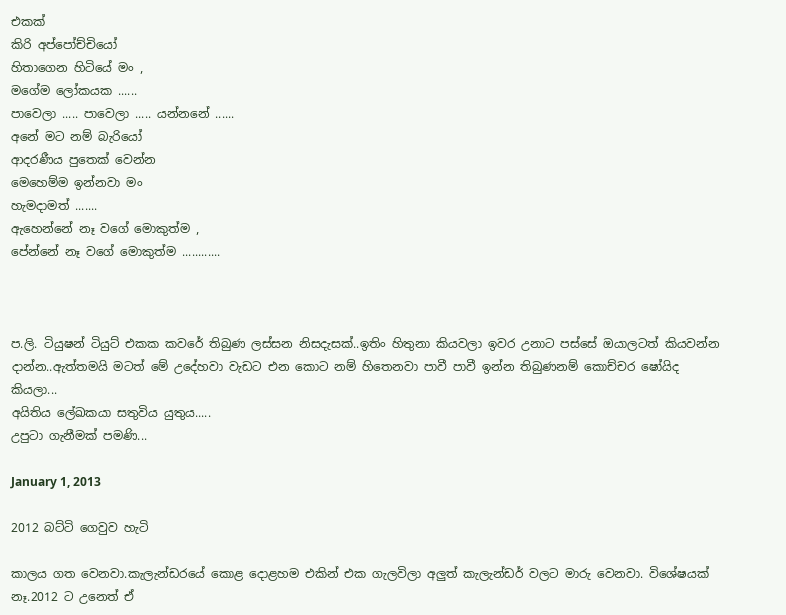එකක්
කිරි අප්පෝච්චියෝ
හිතාගෙන හිටියේ මං ,
මගේම ලෝකයක ......
පාවෙලා ..... පාවෙලා ..... යන්නනේ ......
අනේ මට නම් බැරියෝ
ආදරණීය පුතෙක් වෙන්න
මෙහෙම්ම ඉන්නවා මං
හැමදාමත් .......
ඇහෙන්නේ නෑ වගේ මොකුත්ම ,
පේන්නේ නෑ වගේ මොකුත්ම ............



ප.ලි. ටියුෂන් ටියුට් එකක කවරේ තිබුණ ලස්සන නිසදැසක්..ඉතිං හිතුනා කියවලා ඉවර උනාට පස්සේ ඔයාලටත් කියවන්න දාන්න..ඇත්තමයි මටත් මේ උදේහවා වැඩට එන කොට නම් හිතෙනවා පාවී පාවී ඉන්න තිබුණනම් කොච්චර ෂෝයිද කියලා...
අයිතිය ලේඛකයා සතුවිය යුතුය.....
උපුටා ගැනීමක් පමණි...

January 1, 2013

2012 බට්ටි ගෙවුව හැටි

කාලය ගත වෙනවා.කැලැන්ඩරයේ කොළ දොළහම එකින් එක ගැලවිලා අලුත් කැලැන්ඩර් වලට මාරු වෙනවා. විශේෂයක් නෑ.2012 ට උනෙත් ඒ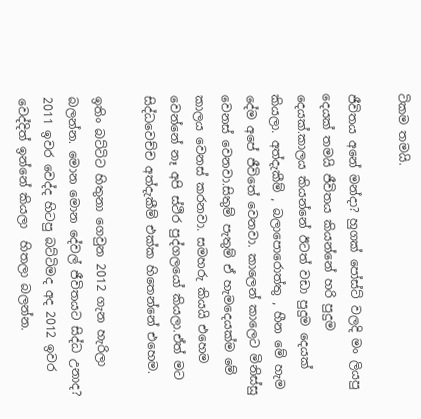ටිකම තමයි.

ජීවිතය අනේ මන්දා? හුගක් පෝස්ට් වලදි මං ලියපු දෙයක් තමයි ජීවිතය කියන්නේ හරි පුදුම දෙයක්.කාලය කියන්නේ ඊටත් වඩා පුදුම දෙයක් කියලා. අත්දැකීම් , බලාපොරොත්තු , හීන මේ හැම දේම අපේ ජීවිතේ වෙනවා. කාලෙන් කාලෙට මිනිස්සු වෙනස් වෙනවා.සිතුම් පැතුම් ඒ හැමදෙයක්ම මේ කාලය වෙනස් කරනවා. සමහරු කියයි එහෙම වෙන්නේ නෑ අපි ස්ථිර පුද්ගලයෝ කියලා.ඒත් මට සිද්ධවෙච්ච අත්දැකීම් එක්ක හිතෙන්නේ එහෙම.

ඉතිං බට්ටිට හිතුනා ගෙවුන 2012 ගැන හැරිලා බලන්න. මොන මොන දේවල් ජීවිතයට සිද්ධ උනාද? 2011 ඉවර වෙද්ද හිටපු බට්ටිමද අද 2012 ඉවර වෙද්දිත් ඉන්නේ කියලා  හිතලා බලන්න.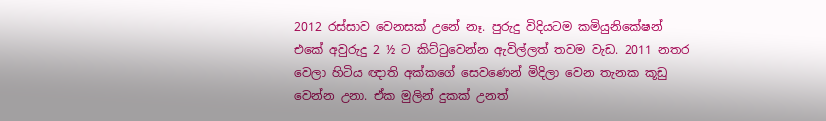2012 රස්සාව වෙනසක් උනේ නෑ. පුරුදු විදියටම කමියුනිකේෂන් එකේ අවුරුදු 2 ½ ට කිට්ටුවෙන්න ඇවිල්ලත් තවම වැඩ. 2011 නතර වෙලා හිටිය ඥාති අක්කගේ සෙවණෙන් මිදිලා වෙන තැනක කූඩු වෙන්න උනා. ඒක මුලින් දුකක් උනත්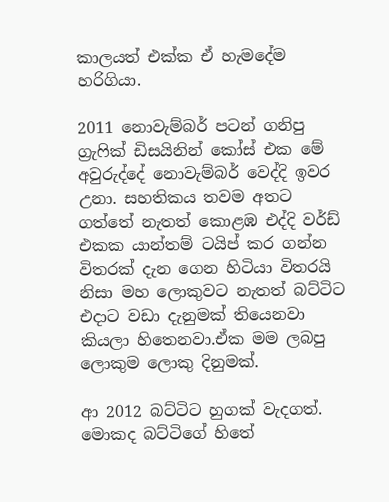කාලයත් එක්ක ඒ හැමදේම හරිගියා.

2011 නොවැම්බර් පටන් ගනිපු ග්‍රැෆික් ඩිසයිනින් කෝස් එක මේ අවුරුද්දේ නොවැම්බර් වෙද්දි ඉවර උනා. සහතිකය තවම අතට ගත්තේ නැතත් කොළඹ එද්දි වර්ඩ් එකක යාන්තම් ටයිප් කර ගන්න විතරක් දැන ගෙන හිටියා විතරයි නිසා මහ ලොකුවට නැතත් බට්ටිට එදාට වඩා දැනුමක් තියෙනවා කියලා හිතෙනවා.ඒක මම ලබපු ලොකුම ලොකු දිනුමක්.

ආ 2012 බට්ටිට හුගක් වැදගත්. මොකද බට්ටිගේ හිතේ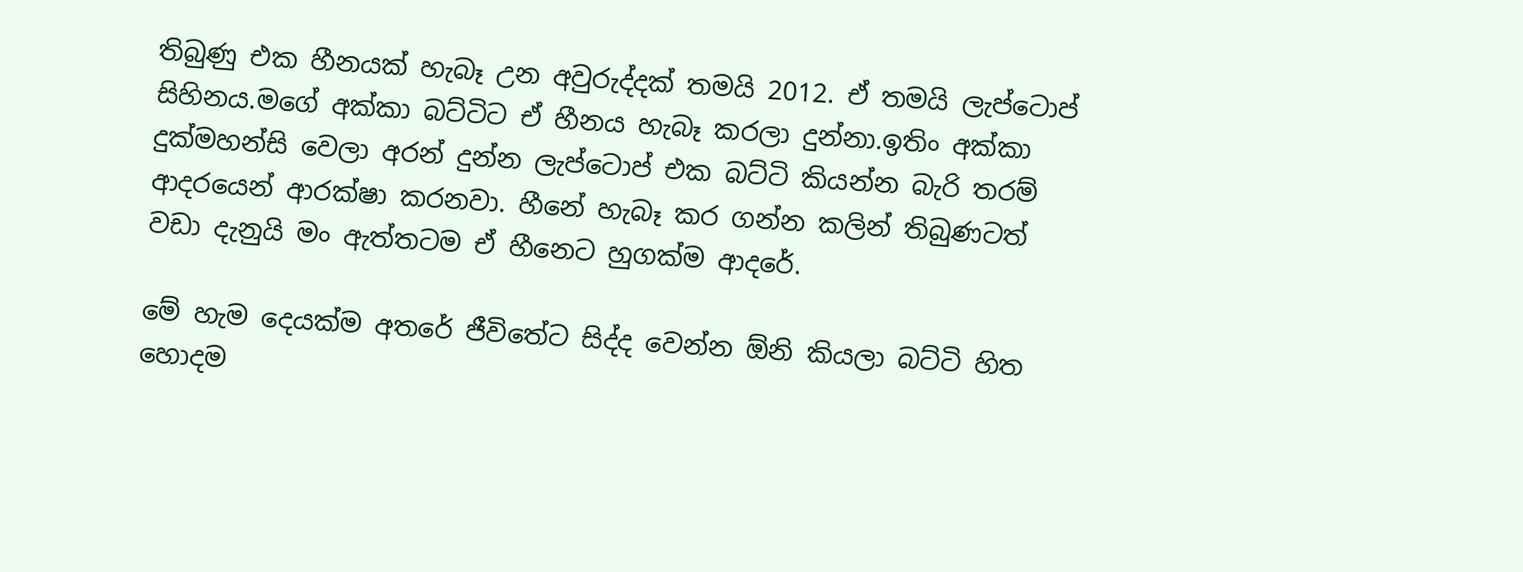තිබුණු එක හීනයක් හැබෑ උන අවුරුද්දක් තමයි 2012. ඒ තමයි ලැප්ටොප් සිහිනය.මගේ අක්කා බට්ටිට ඒ හීනය හැබෑ කරලා දුන්නා.ඉතිං අක්කා දුක්මහන්සි වෙලා අරන් දුන්න ලැප්ටොප් එක බට්ටි කියන්න බැරි තරම් ආදරයෙන් ආරක්ෂා කරනවා. හීනේ හැබෑ කර ගන්න කලින් තිබුණටත් වඩා දැනුයි මං ඇත්තටම ඒ හීනෙට හුගක්ම ආදරේ.

මේ හැම දෙයක්ම අතරේ ජීවිතේට සිද්ද වෙන්න ඕනි කියලා බට්ටි හිත හොදම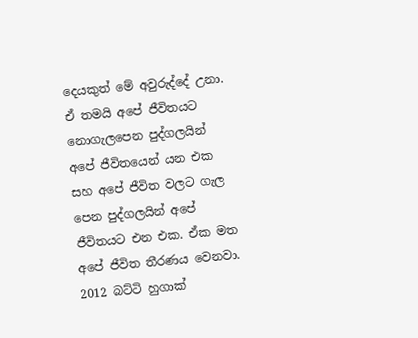දෙයකුත් මේ අවුරුද්දේ උනා. ඒ තමයි අපේ ජීවිතයට නොගැලපෙන පුද්ගලයින් අපේ ජීවිතයෙන් යන එක සහ අපේ ජීවිත වලට ගැල පෙන පුද්ගලයින් අපේ ජීවිතයට එන එක. ඒක මත අපේ ජීවිත තීරණය වෙනවා. 2012 බට්ටි හුගාක්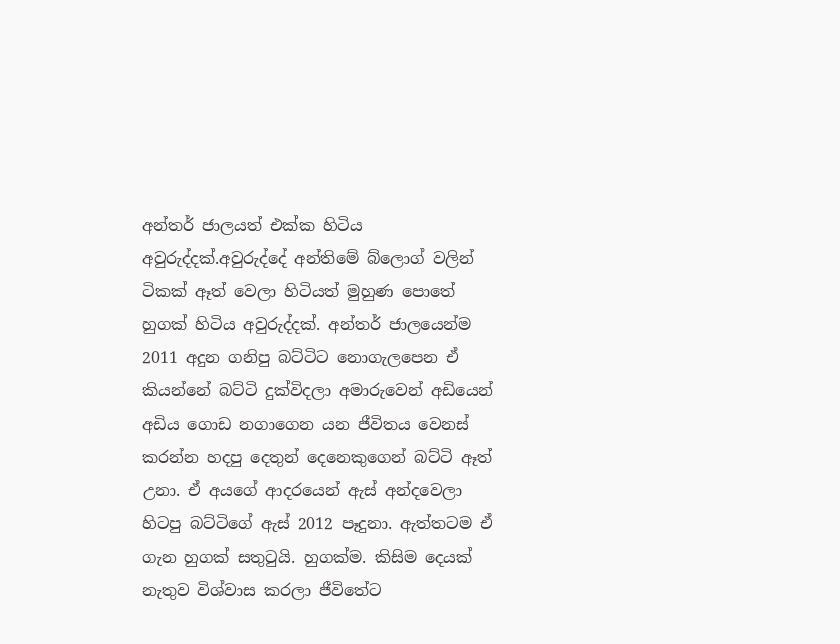අන්තර් ජාලයත් එක්ක හිටිය අවුරුද්දක්.අවුරුද්දේ අන්තිමේ බ්ලොග් වලින් ටිකක් ඈත් වෙලා හිටියත් මුහුණ පොතේ හුගක් හිටිය අවුරුද්දක්. අන්තර් ජාලයෙන්ම 2011 අදුන ගනිපු බට්ටිට නොගැලපෙන ඒ කියන්නේ බට්ටි දුක්විදලා අමාරුවෙන් අඩියෙන් අඩිය ගොඩ නගාගෙන යන ජීවිතය වෙනස් කරන්න හදපු දෙතුන් දෙනෙකුගෙන් බට්ටි ඈත් උනා. ඒ අයගේ ආදරයෙන් ඇස් අන්දවෙලා හිටපු බට්ටිගේ ඇස් 2012 පෑදුනා. ඇත්තටම ඒ ගැන හුගක් සතුටුයි. හුගක්ම. කිසිම දෙයක් නැතුව විශ්වාස කරලා ජීවිතේට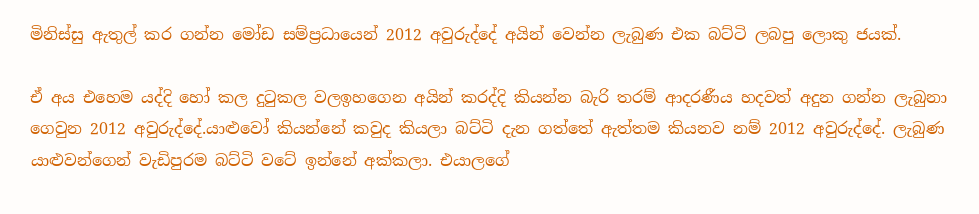මිනිස්සු ඇතුල් කර ගන්න මෝඩ සම්ප්‍රධායෙන් 2012 අවුරුද්දේ අයින් වෙන්න ලැබුණ එක බට්ටි ලබපු ලොකු ජයක්.

ඒ අය එහෙම යද්දි හෝ කල දුටුකල වලඉහගෙන අයින් කරද්දි කියන්න බැරි තරම් ආදරණීය හදවත් අදුන ගන්න ලැබුනා ගෙවුන 2012 අවුරුද්දේ.යාළුවෝ කියන්නේ කවුද කියලා බට්ටි දැන ගත්තේ ඇත්තම කියනව නම් 2012 අවුරුද්දේ. ලැබුණ යාළුවන්ගෙන් වැඩිපුරම බට්ටි වටේ ඉන්නේ අක්කලා. එයාලගේ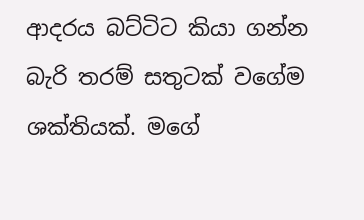ආදරය බට්ටිට කියා ගන්න බැරි තරම් සතුටක් වගේම ශක්තියක්. මගේ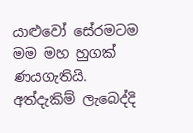යාළුවෝ සේරමටම මම මහ හුගක් ණයගැතියි. අත්දැකිම් ලැබෙද්දි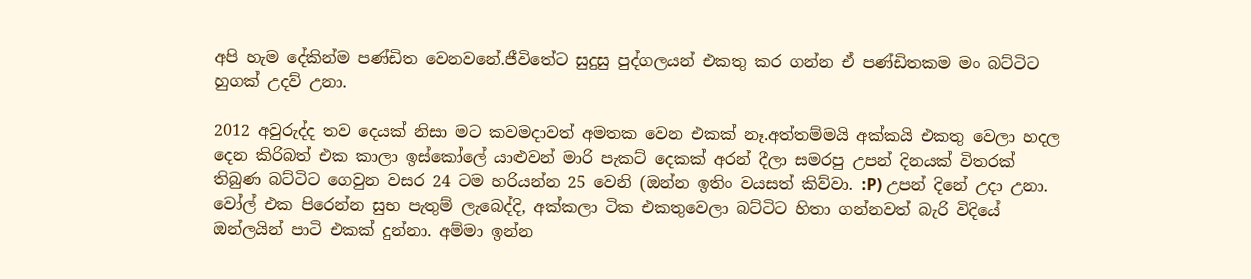අපි හැම දේකින්ම පණ්ඩිත වෙනවනේ.ජීවිතේට සුදුසු පුද්ගලයන් එකතු කර ගන්න ඒ පණ්ඩිතකම මං බට්ටිට හුගක් උදව් උනා.

2012 අවුරුද්ද තව දෙයක් නිසා මට කවමදාවත් අමතක වෙන එකක් නෑ.අත්තම්මයි අක්කයි එකතු වෙලා හදල දෙන කිරිබත් එක කාලා ඉස්කෝලේ යාළුවන් මාරි පැකට් දෙකක් අරන් දීලා සමරපු උපන් දිනයක් විතරක් තිබුණ බට්ටිට ගෙවුන වසර 24 ටම හරියන්න 25 වෙනි (ඔන්න ඉතිං වයසත් කිව්වා. :P) උපන් දිනේ උදා උනා. වෝල් එක පිරෙන්න සුභ පැතුම් ලැබෙද්දි, අක්කලා ටික එකතුවෙලා බට්ටිට හිතා ගන්නවත් බැරි විදියේ ඔන්ලයින් පාටි එකක් දුන්නා. අම්මා ඉන්න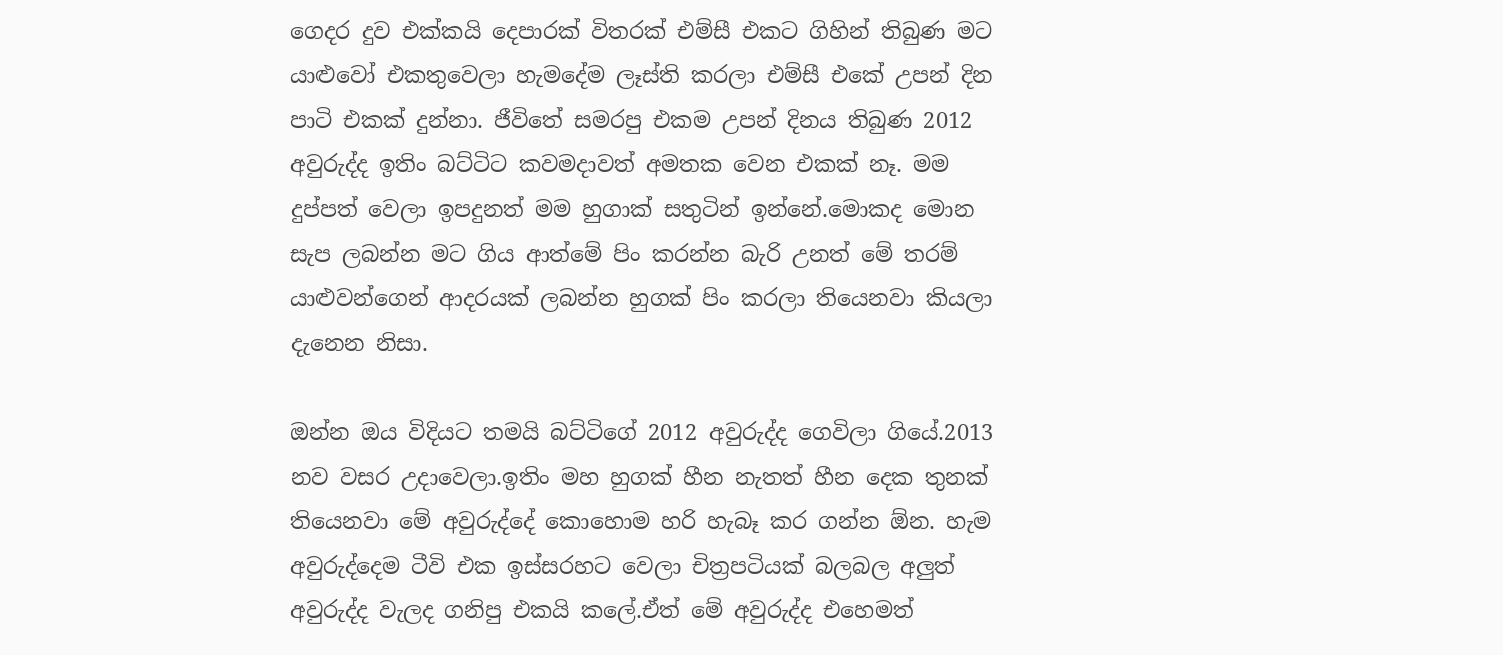ගෙදර දුව එක්කයි දෙපාරක් විතරක් එම්සී එකට ගිහින් තිබුණ මට යාළුවෝ එකතුවෙලා හැමදේම ලෑස්ති කරලා එම්සී එකේ උපන් දින පාටි එකක් දුන්නා. ජීවිතේ සමරපු එකම උපන් දිනය තිබුණ 2012 අවුරුද්ද ඉතිං බට්ටිට කවමදාවත් අමතක වෙන එකක් නෑ. මම දුප්පත් වෙලා ඉපදුනත් මම හුගාක් සතුටින් ඉන්නේ.මොකද මොන සැප ලබන්න මට ගිය ආත්මේ පිං කරන්න බැරි උනත් මේ තරම් යාළුවන්ගෙන් ආදරයක් ලබන්න හුගක් පිං කරලා තියෙනවා කියලා දැනෙන නිසා.

ඔන්න ඔය විදියට තමයි බට්ටිගේ 2012 අවුරුද්ද ගෙවිලා ගියේ.2013 නව වසර උදාවෙලා.ඉතිං මහ හුගක් හීන නැතත් හීන දෙක තුනක් තියෙනවා මේ අවුරුද්දේ කොහොම හරි හැබෑ කර ගන්න ඕන. හැම අවුරුද්දෙම ටීවි එක ඉස්සරහට වෙලා චිත්‍රපටියක් බලබල අලුත් අවුරුද්ද වැලද ගනිපු එකයි කලේ.ඒත් මේ අවුරුද්ද එහෙමත්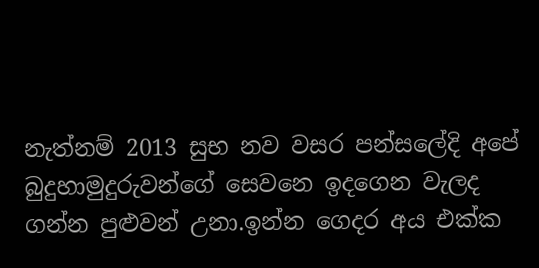නැත්නම් 2013 සුභ නව වසර පන්සලේදි අපේ බුදුහාමුදුරුවන්ගේ සෙවනෙ ඉදගෙන වැලද ගන්න පුළුවන් උනා.ඉන්න ගෙදර අය එක්ක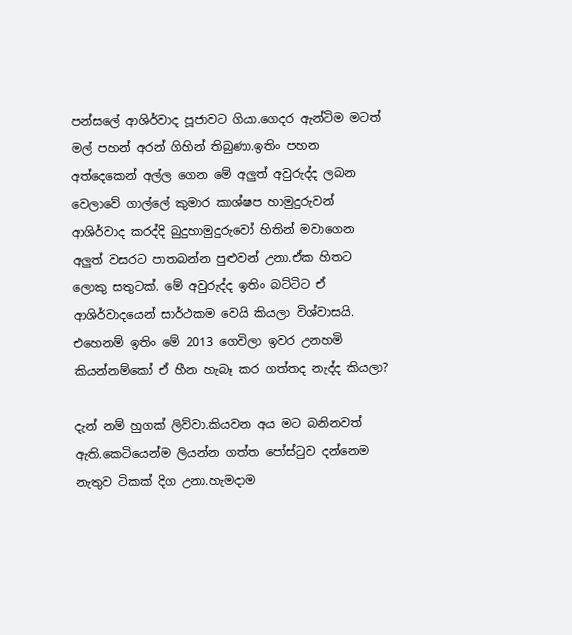පන්සලේ ආශිර්වාද පූජාවට ගියා.ගෙදර ඇන්ටිම මටත් මල් පහන් අරන් ගිහින් තිබුණා.ඉතිං පහන අත්දෙකෙන් අල්ල ගෙන මේ අලුත් අවුරුද්ද ලබන වෙලාවේ ගාල්ලේ කුමාර කාශ්ෂප හාමුදුරුවන් ආශිර්වාද කරද්දි බුදුහාමුදුරුවෝ හිතින් මවාගෙන අලුත් වසරට පාතබන්න පුළුවන් උනා.ඒක හිතට ලොකු සතුටක්. මේ අවුරුද්ද ඉතිං බට්ටිට ඒ ආශිර්වාදයෙන් සාර්ථකම වෙයි කියලා විශ්වාසයි. එහෙනම් ඉතිං මේ 2013 ගෙවිලා ඉවර උනහමි කියන්නම්කෝ ඒ හීන හැබෑ කර ගත්තද නැද්ද කියලා?

දැන් නම් හුගක් ලිව්වා.කියවන අය මට බනිනවත් ඇති.කෙටියෙන්ම ලියන්න ගත්ත පෝස්ටුව දන්නෙම නැතුව ටිකක් දිග උනා.හැමදාම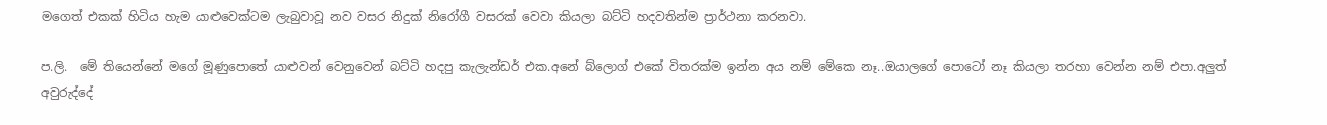මගෙත් එකක් හිටිය හැම යාළුවෙක්ටම ලැබුවාවූ නව වසර නිදුක් නිරෝගී වසරක් වෙවා කියලා බට්ටි හදවතින්ම ප්‍රාර්ථනා කරනවා.

ප.ලි.  මේ තියෙන්නේ මගේ මූණුපොතේ යාළුවන් වෙනුවෙන් බට්ටි හදපු කැලැන්ඩර් එක.අනේ බ්ලොග් එකේ විතරක්ම ඉන්න අය නම් මේකෙ නෑ..ඔයාලගේ පොටෝ නෑ කියලා තරහා වෙන්න නම් එපා.අලුත් අවුරුද්දේ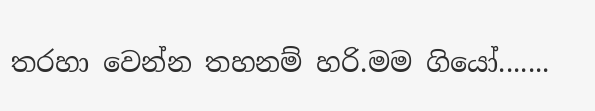තරහා වෙන්න තහනම් හරි.මම ගියෝ.......